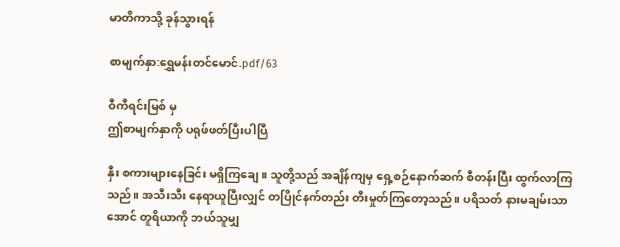မာတိကာသို့ ခုန်သွားရန်

စာမျက်နှာ:ရွှေမန်းတင်မောင်.pdf/63

ဝီကီရင်းမြစ် မှ
ဤစာမျက်နှာကို ပရုဖ်ဖတ်ပြီးပါပြီ

နှီး စကားများနေခြင်း မရှိကြချေ။ သူတို့သည် အချိန်ကျမှ ရှေ့စဉ်နောက်ဆက် စီတန်းပြီး ထွက်လာကြသည်။ အသီးသီး နေရာယူပြီးလျှင် တပြိုင်နက်တည်း တီးမှုတ်ကြတော့သည်။ ပရိသတ် နားမချမ်းသာအောင် တူရိယာကို ဘယ်သူမျှ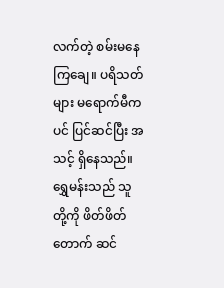လက်တဲ့ စမ်းမနေကြချေ။ ပရိသတ်များ မရောက်မီကပင် ပြင်ဆင်ပြီး အသင့် ရှိနေသည်။ ရွှေမန်းသည် သူတို့ကို ဖိတ်ဖိတ်တောက် ဆင်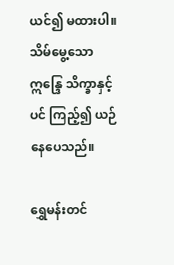ယင်၍ မထားပါ။ သိမ်မွေ့သော ဣန္ဒြေ သိက္ခာနှင့်ပင် ကြည့်၍ ယဉ်နေပေသည်။

ရွှေမန်းတင်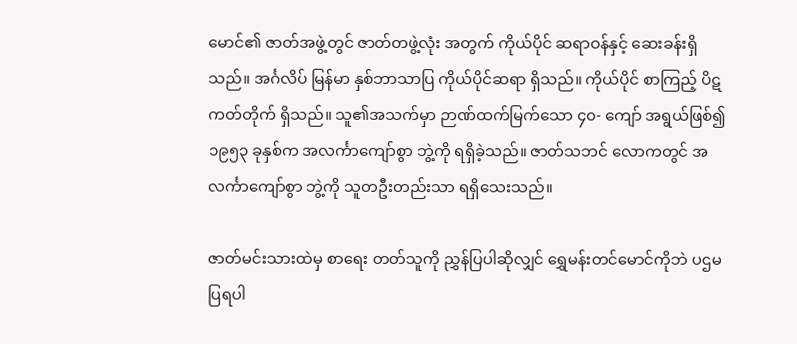မောင်၏ ဇာတ်အဖွဲ့တွင် ဇာတ်တဖွဲ့လုံး အတွက် ကိုယ်ပိုင် ဆရာဝန်နှင့် ဆေးခန်းရှိသည်။ အင်္ဂလိပ် မြန်မာ နှစ်ဘာသာပြ ကိုယ်ပိုင်ဆရာ ရှိသည်။ ကိုယ်ပိုင် စာကြည့် ပိဋကတ်တိုက် ရှိသည်။ သူ၏အသက်မှာ ဉာဏ်ထက်မြက်သော ၄၀- ကျော် အရွယ်ဖြစ်၍ ၁၉၅၃ ခုနှစ်က အလင်္ကာကျော်စွာ ဘွဲ့ကို ရရှိခဲ့သည်။ ဇာတ်သဘင် လောကတွင် အလင်္ကာကျော်စွာ ဘွဲ့ကို သူတဦးတည်းသာ ရရှိသေးသည်။

ဇာတ်မင်းသားထဲမှ စာရေး တတ်သူကို ညွှန်ပြပါဆိုလျှင် ရွှေမန်းတင်မောင်ကိုဘဲ ပဌမ ပြရပါ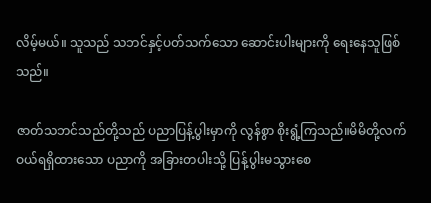လိမ့်မယ်။ သူသည် သဘင်နှင့်ပတ်သက်သော ဆောင်းပါးများကို ရေးနေသူဖြစ်သည်။

ဇာတ်သဘင်သည်တို့သည် ပညာပြန့်ပွါးမှာကို လွန်စွာ စိုးရွံ့ကြသည်။မိမိတို့လက်ဝယ်ရရှိထားသော ပညာကို အခြားတပါးသို့ ပြန့်ပွါးမသွားစေ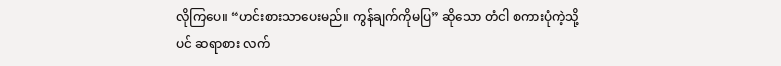လိုကြပေ။ “ဟင်းစားသာပေးမည်။ ကွန်ချက်ကိုမပြ” ဆိုသော တံငါ စကားပုံကဲ့သို့ပင် ဆရာစား လက်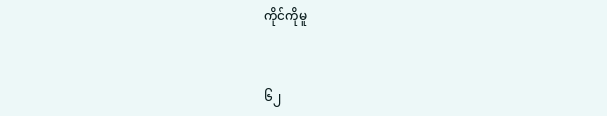ကိုင်ကိုမူ


၆၂